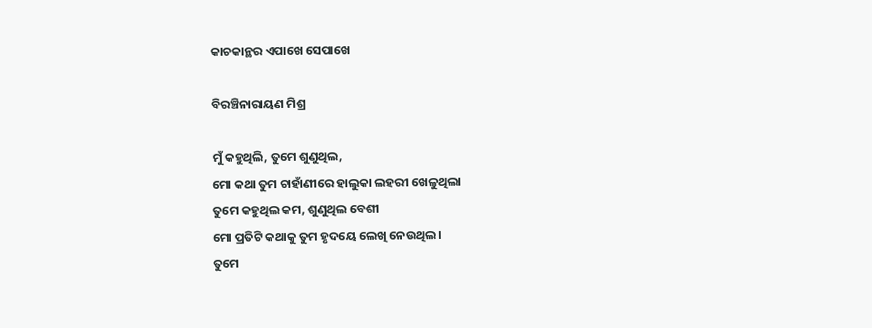କାଚକାନ୍ଥର ଏପାଖେ ସେପାଖେ

ବିରଞ୍ଚିନାରାୟଣ ମିଶ୍ର

ମୁଁ କହୁଥିଲି, ତୁମେ ଶୁଣୁଥିଲ,
ମୋ କଥା ତୁମ ଚାହାଁଣୀରେ ହାଲୁକା ଲହରୀ ଖେଳୁଥିଲା
ତୁମେ କହୁଥିଲ କମ, ଶୁଣୁଥିଲ ବେଶୀ
ମୋ ପ୍ରତିଟି କଥାକୁ ତୁମ ହୃଦୟେ ଲେଖି ନେଉଥିଲ ।
ତୁମେ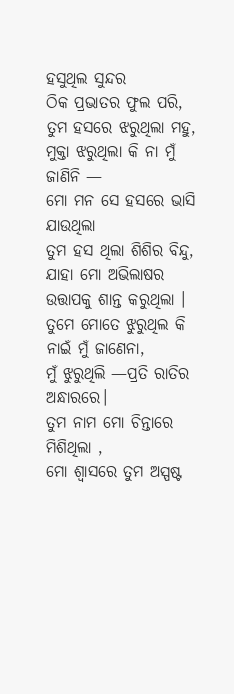ହସୁଥିଲ ସୁନ୍ଦର
ଠିକ ପ୍ରଭାତର ଫୁଲ ପରି,
ତୁମ ହସରେ ଝରୁଥିଲା ମହୁ,
ମୁକ୍ତା ଝରୁଥିଲା କି ନା ମୁଁ ଜାଣିନି —
ମୋ ମନ ସେ ହସରେ ଭାସି ଯାଉଥିଲା
ତୁମ ହସ ଥିଲା ଶିଶିର ବିନ୍ଦୁ,
ଯାହା ମୋ ଅଭିଲାଷର ଉତ୍ତାପକୁ ଶାନ୍ତ କରୁଥିଲା ।
ତୁମେ ମୋତେ ଝୁରୁଥିଲ କି ନାଇଁ ମୁଁ ଜାଣେନା,
ମୁଁ ଝୁରୁଥିଲି —ପ୍ରତି ରାତିର ଅନ୍ଧାରରେ।
ତୁମ ନାମ ମୋ ଚିନ୍ତାରେ ମିଶିଥିଲା ,
ମୋ ଶ୍ୱାସରେ ତୁମ ଅସ୍ପଷ୍ଟ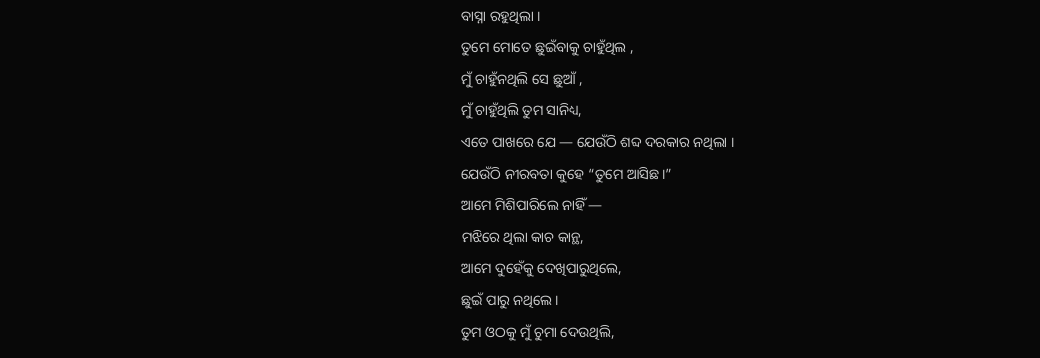ବାସ୍ନା ରହୁଥିଲା ।
ତୁମେ ମୋତେ ଛୁଇଁବାକୁ ଚାହୁଁଥିଲ ,
ମୁଁ ଚାହୁଁନଥିଲି ସେ ଛୁଆଁ ,
ମୁଁ ଚାହୁଁଥିଲି ତୁମ ସାନିଧ୍ୟ,
ଏତେ ପାଖରେ ଯେ — ଯେଉଁଠି ଶବ୍ଦ ଦରକାର ନଥିଲା ।
ଯେଉଁଠି ନୀରବତା କୁହେ “ତୁମେ ଆସିଛ।”
ଆମେ ମିଶିପାରିଲେ ନାହିଁ —
ମଝିରେ ଥିଲା କାଚ କାନ୍ଥ,
ଆମେ ଦୁହେଁକୁ ଦେଖିପାରୁଥିଲେ,
ଛୁଇଁ ପାରୁ ନଥିଲେ।
ତୁମ ଓଠକୁ ମୁଁ ଚୁମା ଦେଉଥିଲି,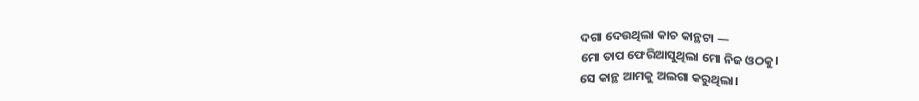ଦଗା ଦେଉଥିଲା କାଚ କାନ୍ଥଟା —
ମୋ ତାପ ଫେରିଆସୁଥିଲା ମୋ ନିଜ ଓଠକୁ।
ସେ କାନ୍ଥ ଆମକୁ ଅଲଗା କରୁଥିଲା।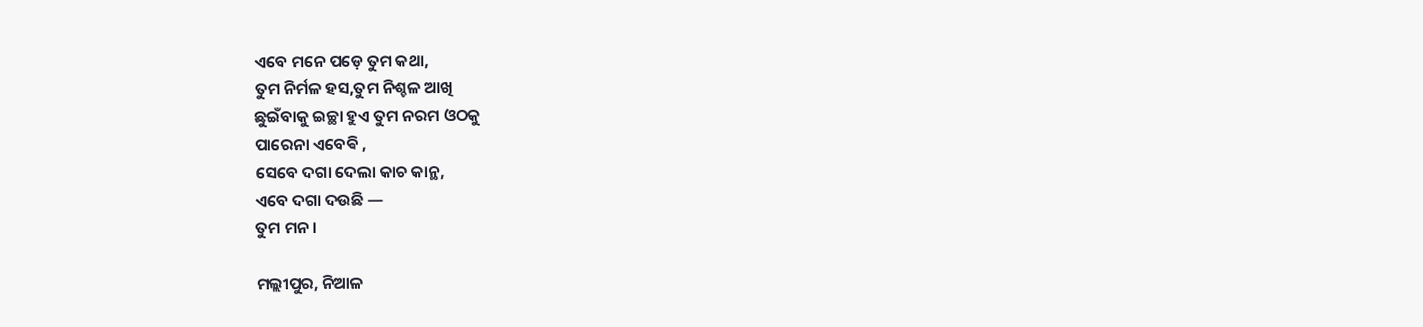ଏବେ ମନେ ପଡ଼େ ତୁମ କଥା,
ତୁମ ନିର୍ମଳ ହସ,ତୁମ ନିଶ୍ଚଳ ଆଖି
ଛୁଇଁବାକୁ ଇଚ୍ଛା ହୁଏ ତୁମ ନରମ ଓଠକୁ
ପାରେନା ଏବେଵି ,
ସେବେ ଦଗା ଦେଲା କାଚ କାନ୍ଥ,
ଏବେ ଦଗା ଦଉଛି —
ତୁମ ମନ ।

ମଲ୍ଲୀପୁର, ନିଆଳ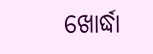ଖୋର୍ଦ୍ଧା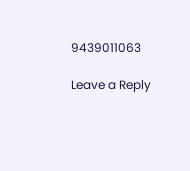9439011063

Leave a Reply